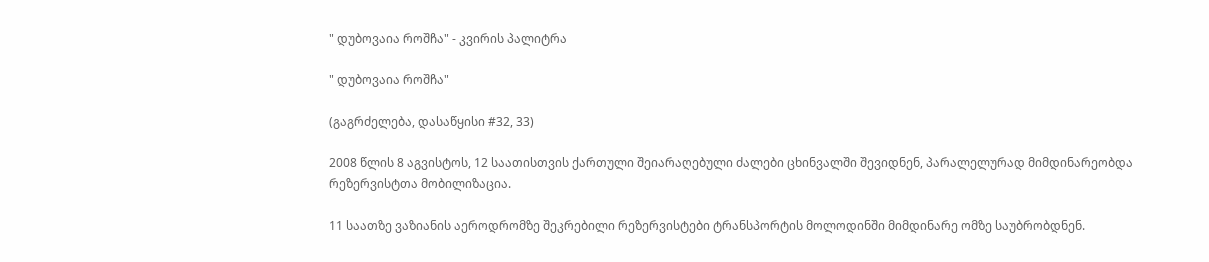" დუბოვაია როშჩა" - კვირის პალიტრა

" დუბოვაია როშჩა"

(გაგრძელება, დასაწყისი #32, 33)

2008 წლის 8 აგვისტოს, 12 საათისთვის ქართული შეიარაღებული ძალები ცხინვალში შევიდნენ, პარალელურად მიმდინარეობდა რეზერვისტთა მობილიზაცია.

11 საათზე ვაზიანის აეროდრომზე შეკრებილი რეზერვისტები ტრანსპორტის მოლოდინში მიმდინარე ომზე საუბრობდნენ.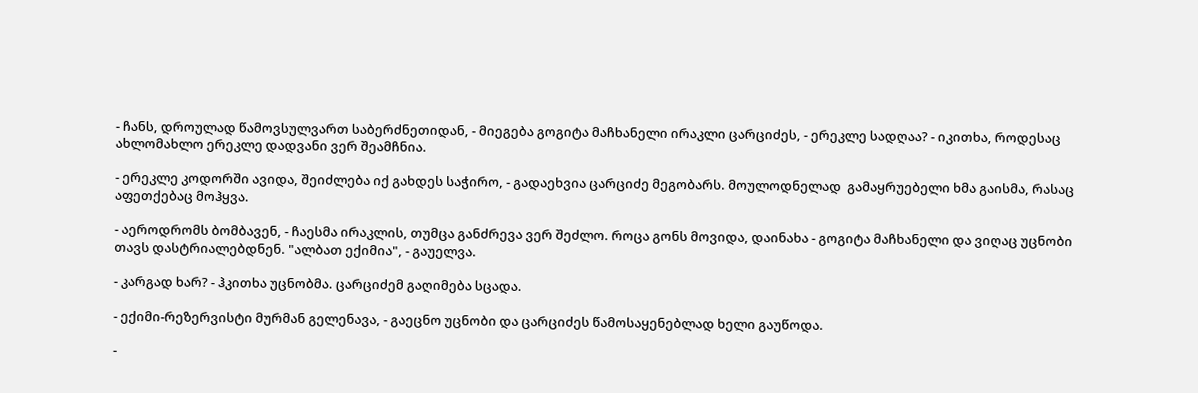- ჩანს, დროულად წამოვსულვართ საბერძნეთიდან, - მიეგება გოგიტა მაჩხანელი ირაკლი ცარციძეს, - ერეკლე სადღაა? - იკითხა, როდესაც ახლომახლო ერეკლე დადვანი ვერ შეამჩნია.

- ერეკლე კოდორში ავიდა, შეიძლება იქ გახდეს საჭირო, - გადაეხვია ცარციძე მეგობარს. მოულოდნელად  გამაყრუებელი ხმა გაისმა, რასაც აფეთქებაც მოჰყვა.

- აეროდრომს ბომბავენ, - ჩაესმა ირაკლის, თუმცა განძრევა ვერ შეძლო. როცა გონს მოვიდა, დაინახა - გოგიტა მაჩხანელი და ვიღაც უცნობი თავს დასტრიალებდნენ. "ალბათ ექიმია", - გაუელვა.

- კარგად ხარ? - ჰკითხა უცნობმა. ცარციძემ გაღიმება სცადა.

- ექიმი-რეზერვისტი მურმან გელენავა, - გაეცნო უცნობი და ცარციძეს წამოსაყენებლად ხელი გაუწოდა.

-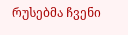რუსებმა ჩვენი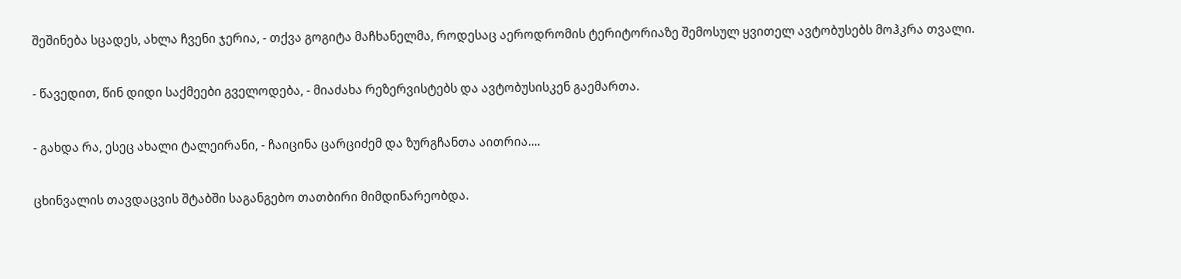შეშინება სცადეს, ახლა ჩვენი ჯერია, - თქვა გოგიტა მაჩხანელმა, როდესაც აეროდრომის ტერიტორიაზე შემოსულ ყვითელ ავტობუსებს მოჰკრა თვალი.

- წავედით, წინ დიდი საქმეები გველოდება, - მიაძახა რეზერვისტებს და ავტობუსისკენ გაემართა.

- გახდა რა, ესეც ახალი ტალეირანი, - ჩაიცინა ცარციძემ და ზურგჩანთა აითრია....

ცხინვალის თავდაცვის შტაბში საგანგებო თათბირი მიმდინარეობდა.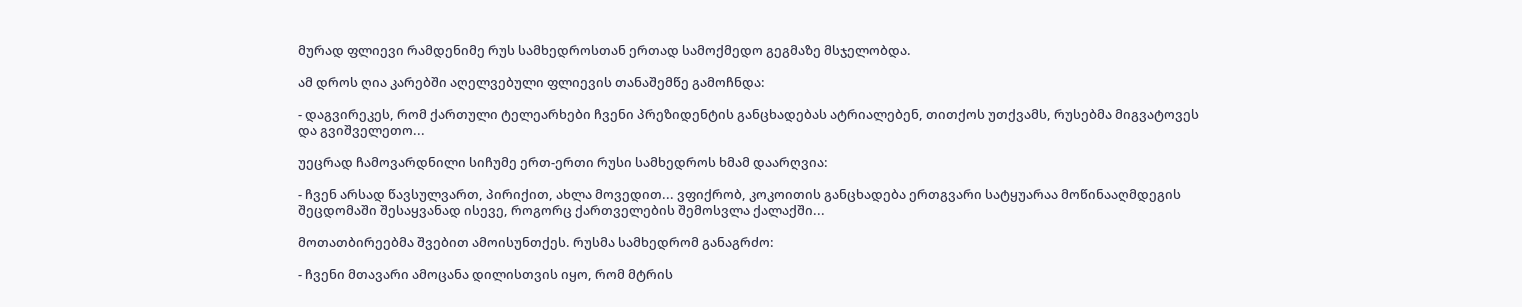მურად ფლიევი რამდენიმე რუს სამხედროსთან ერთად სამოქმედო გეგმაზე მსჯელობდა.

ამ დროს ღია კარებში აღელვებული ფლიევის თანაშემწე გამოჩნდა:

- დაგვირეკეს, რომ ქართული ტელეარხები ჩვენი პრეზიდენტის განცხადებას ატრიალებენ, თითქოს უთქვამს, რუსებმა მიგვატოვეს და გვიშველეთო...

უეცრად ჩამოვარდნილი სიჩუმე ერთ-ერთი რუსი სამხედროს ხმამ დაარღვია:

- ჩვენ არსად წავსულვართ, პირიქით, ახლა მოვედით... ვფიქრობ, კოკოითის განცხადება ერთგვარი სატყუარაა მოწინააღმდეგის შეცდომაში შესაყვანად ისევე, როგორც ქართველების შემოსვლა ქალაქში...

მოთათბირეებმა შვებით ამოისუნთქეს. რუსმა სამხედრომ განაგრძო:

- ჩვენი მთავარი ამოცანა დილისთვის იყო, რომ მტრის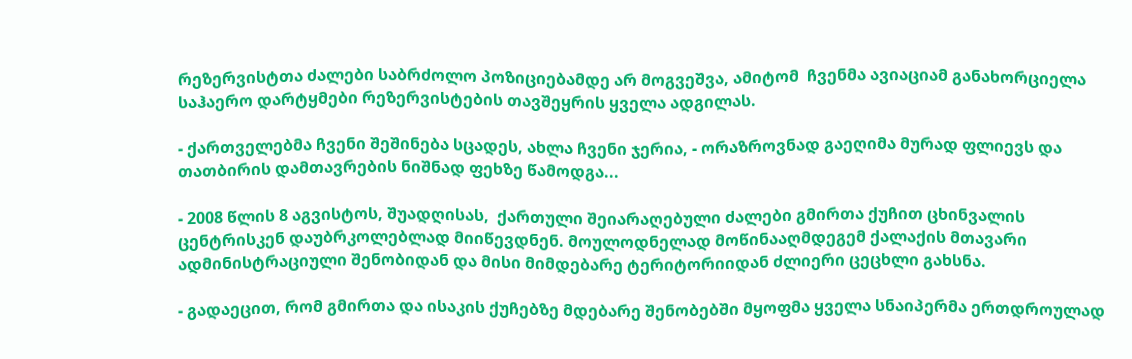რეზერვისტთა ძალები საბრძოლო პოზიციებამდე არ მოგვეშვა, ამიტომ  ჩვენმა ავიაციამ განახორციელა საჰაერო დარტყმები რეზერვისტების თავშეყრის ყველა ადგილას.

- ქართველებმა ჩვენი შეშინება სცადეს, ახლა ჩვენი ჯერია, - ორაზროვნად გაეღიმა მურად ფლიევს და თათბირის დამთავრების ნიშნად ფეხზე წამოდგა...

- 2008 წლის 8 აგვისტოს, შუადღისას,  ქართული შეიარაღებული ძალები გმირთა ქუჩით ცხინვალის ცენტრისკენ დაუბრკოლებლად მიიწევდნენ. მოულოდნელად მოწინააღმდეგემ ქალაქის მთავარი ადმინისტრაციული შენობიდან და მისი მიმდებარე ტერიტორიიდან ძლიერი ცეცხლი გახსნა.

- გადაეცით, რომ გმირთა და ისაკის ქუჩებზე მდებარე შენობებში მყოფმა ყველა სნაიპერმა ერთდროულად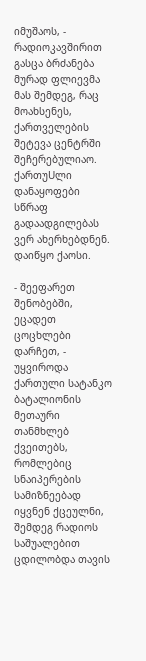იმუშაოს, - რადიოკავშირით გასცა ბრძანება მურად ფლიევმა მას შემდეგ, რაც მოახსენეს, ქართველების შეტევა ცენტრში შეჩერებულიაო. ქართუUლი დანაყოფები სწრაფ გადაადგილებას ვერ ახერხებდნენ. დაიწყო ქაოსი.

- შეეფარეთ შენობებში, ეცადეთ ცოცხლები დარჩეთ, - უყვიროდა ქართული სატანკო ბატალიონის მეთაური თანმხლებ ქვეითებს, რომლებიც სნაიპერების სამიზნეებად იყვნენ ქცეულნი, შემდეგ რადიოს საშუალებით ცდილობდა თავის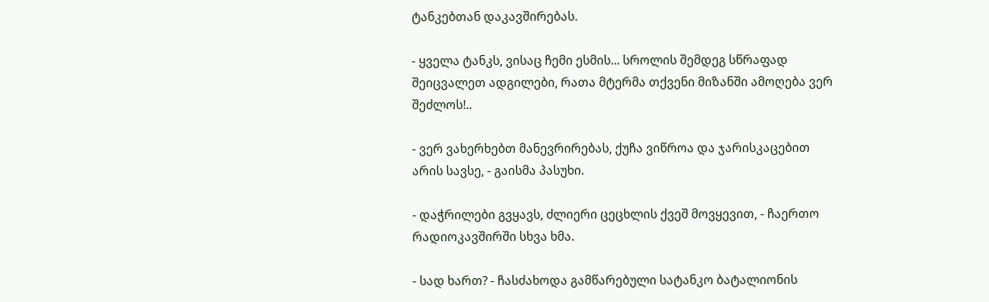ტანკებთან დაკავშირებას.

- ყველა ტანკს, ვისაც ჩემი ესმის... სროლის შემდეგ სწრაფად შეიცვალეთ ადგილები, რათა მტერმა თქვენი მიზანში ამოღება ვერ შეძლოს!..

- ვერ ვახერხებთ მანევრირებას, ქუჩა ვიწროა და ჯარისკაცებით არის სავსე, - გაისმა პასუხი.

- დაჭრილები გვყავს, ძლიერი ცეცხლის ქვეშ მოვყევით, - ჩაერთო რადიოკავშირში სხვა ხმა.

- სად ხართ? - ჩასძახოდა გამწარებული სატანკო ბატალიონის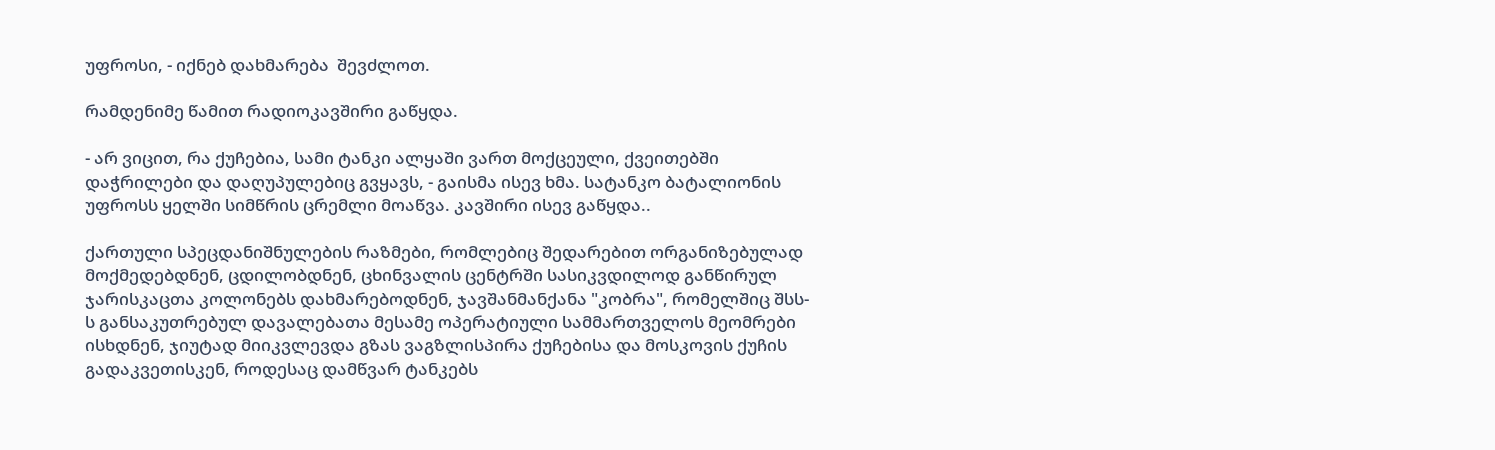უფროსი, - იქნებ დახმარება  შევძლოთ.

რამდენიმე წამით რადიოკავშირი გაწყდა.

- არ ვიცით, რა ქუჩებია, სამი ტანკი ალყაში ვართ მოქცეული, ქვეითებში დაჭრილები და დაღუპულებიც გვყავს, - გაისმა ისევ ხმა. სატანკო ბატალიონის უფროსს ყელში სიმწრის ცრემლი მოაწვა. კავშირი ისევ გაწყდა..

ქართული სპეცდანიშნულების რაზმები, რომლებიც შედარებით ორგანიზებულად მოქმედებდნენ, ცდილობდნენ, ცხინვალის ცენტრში სასიკვდილოდ განწირულ ჯარისკაცთა კოლონებს დახმარებოდნენ, ჯავშანმანქანა "კობრა", რომელშიც შსს-ს განსაკუთრებულ დავალებათა მესამე ოპერატიული სამმართველოს მეომრები ისხდნენ, ჯიუტად მიიკვლევდა გზას ვაგზლისპირა ქუჩებისა და მოსკოვის ქუჩის გადაკვეთისკენ, როდესაც დამწვარ ტანკებს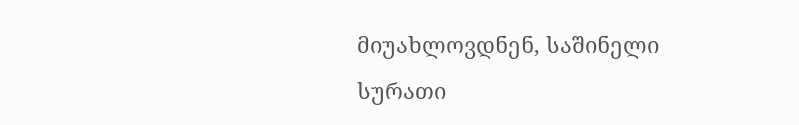მიუახლოვდნენ, საშინელი სურათი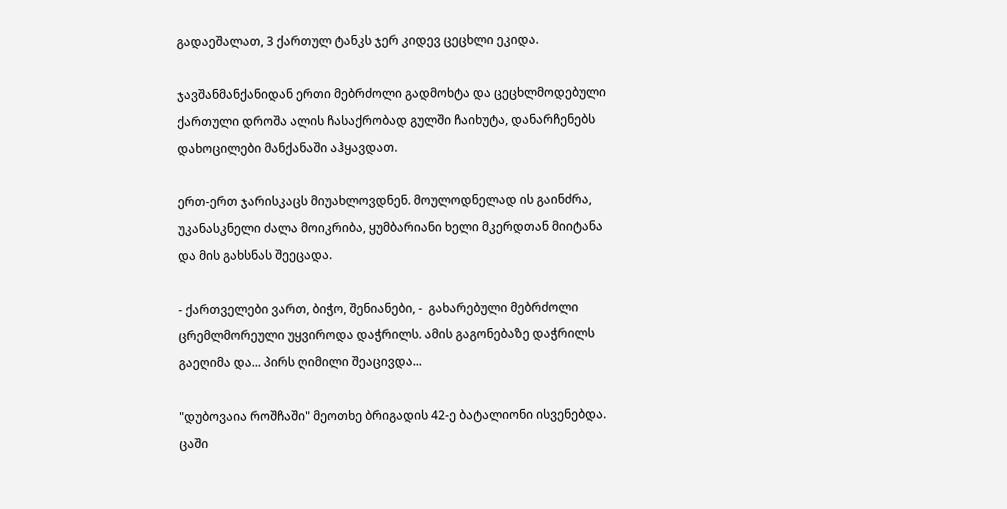გადაეშალათ, 3 ქართულ ტანკს ჯერ კიდევ ცეცხლი ეკიდა.

ჯავშანმანქანიდან ერთი მებრძოლი გადმოხტა და ცეცხლმოდებული ქართული დროშა ალის ჩასაქრობად გულში ჩაიხუტა, დანარჩენებს დახოცილები მანქანაში აჰყავდათ.

ერთ-ერთ ჯარისკაცს მიუახლოვდნენ. მოულოდნელად ის გაინძრა, უკანასკნელი ძალა მოიკრიბა, ყუმბარიანი ხელი მკერდთან მიიტანა და მის გახსნას შეეცადა.

- ქართველები ვართ, ბიჭო, შენიანები, -  გახარებული მებრძოლი ცრემლმორეული უყვიროდა დაჭრილს. ამის გაგონებაზე დაჭრილს გაეღიმა და... პირს ღიმილი შეაცივდა...

"დუბოვაია როშჩაში" მეოთხე ბრიგადის 42-ე ბატალიონი ისვენებდა. ცაში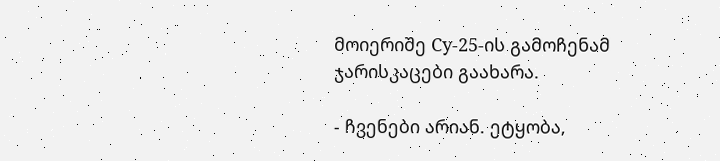მოიერიშე Cу-25-ის გამოჩენამ ჯარისკაცები გაახარა.

- ჩვენები არიან. ეტყობა,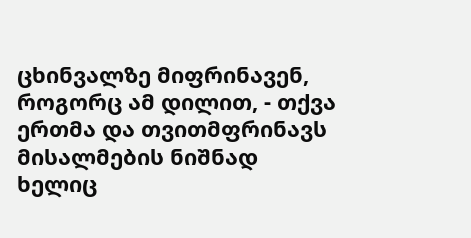ცხინვალზე მიფრინავენ, როგორც ამ დილით, - თქვა ერთმა და თვითმფრინავს მისალმების ნიშნად ხელიც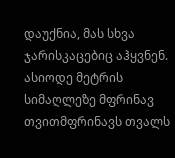დაუქნია, მას სხვა ჯარისკაცებიც აჰყვნენ. ასიოდე მეტრის სიმაღლეზე მფრინავ თვითმფრინავს თვალს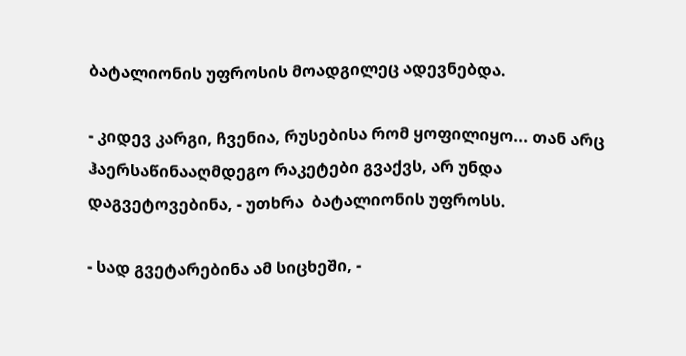ბატალიონის უფროსის მოადგილეც ადევნებდა.

- კიდევ კარგი, ჩვენია, რუსებისა რომ ყოფილიყო... თან არც ჰაერსაწინააღმდეგო რაკეტები გვაქვს, არ უნდა დაგვეტოვებინა, - უთხრა  ბატალიონის უფროსს.

- სად გვეტარებინა ამ სიცხეში, -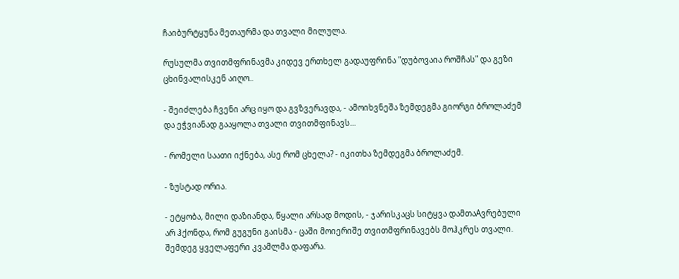ჩაიბურტყუნა მეთაურმა და თვალი მილულა.

რუსულმა თვითმფრინავმა კიდევ ერთხელ გადაუფრინა "დუბოვაია როშჩას" და გეზი ცხინვალისკენ აიღო..

- შეიძლება ჩვენი არც იყო და გვზვერავდა, - ამოიხვნეშა ზემდეგმა გიორგი ბროლაძემ და ეჭვიანად გააყოლა თვალი თვითმფინავს...

- რომელი საათი იქნება, ასე რომ ცხელა? - იკითხა ზემდეგმა ბროლაძემ.

- ზუსტად ორია.

- ეტყობა, მილი დაზიანდა, წყალი არსად მოდის, - ჯარისკაცს სიტყვა დამთაAვრებული არ ჰქონდა, რომ გუგუნი გაისმა - ცაში მოიერიშე თვითმფრინავებს მოჰკრეს თვალი. შემდეგ ყველაფერი კვამლმა დაფარა.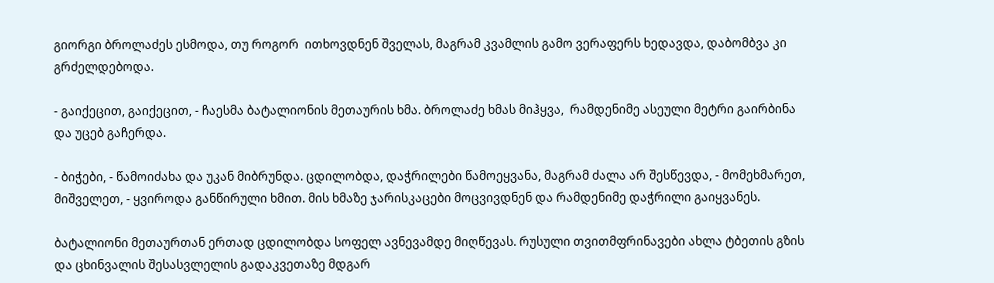გიორგი ბროლაძეს ესმოდა, თუ როგორ  ითხოვდნენ შველას, მაგრამ კვამლის გამო ვერაფერს ხედავდა, დაბომბვა კი გრძელდებოდა.

- გაიქეცით, გაიქეცით, - ჩაესმა ბატალიონის მეთაურის ხმა. ბროლაძე ხმას მიჰყვა,  რამდენიმე ასეული მეტრი გაირბინა და უცებ გაჩერდა.

- ბიჭები, - წამოიძახა და უკან მიბრუნდა. ცდილობდა, დაჭრილები წამოეყვანა, მაგრამ ძალა არ შესწევდა, - მომეხმარეთ, მიშველეთ, - ყვიროდა განწირული ხმით. მის ხმაზე ჯარისკაცები მოცვივდნენ და რამდენიმე დაჭრილი გაიყვანეს.

ბატალიონი მეთაურთან ერთად ცდილობდა სოფელ ავნევამდე მიღწევას. რუსული თვითმფრინავები ახლა ტბეთის გზის და ცხინვალის შესასვლელის გადაკვეთაზე მდგარ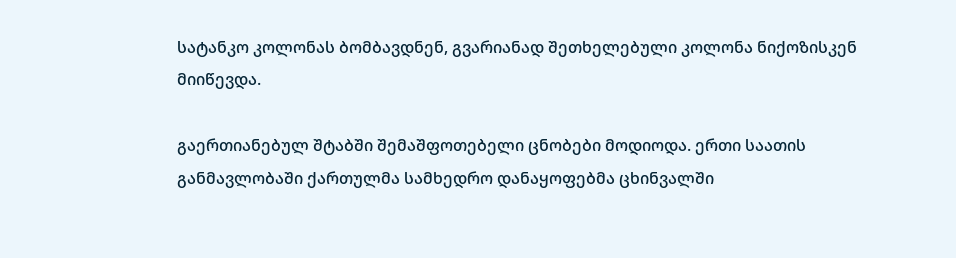სატანკო კოლონას ბომბავდნენ, გვარიანად შეთხელებული კოლონა ნიქოზისკენ მიიწევდა.

გაერთიანებულ შტაბში შემაშფოთებელი ცნობები მოდიოდა. ერთი საათის განმავლობაში ქართულმა სამხედრო დანაყოფებმა ცხინვალში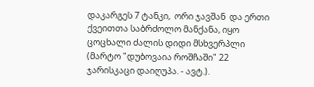დაკარგეს 7 ტანკი,  ორი ჯავშან  და ერთი ქვეითთა საბრძოლო მანქანა, იყო ცოცხალი ძალის დიდი მსხვერპლი (მარტო "დუბოვაია როშჩაში" 22 ჯარისკაცი დაიღუპა. - ავტ.).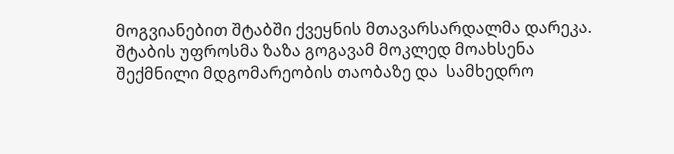მოგვიანებით შტაბში ქვეყნის მთავარსარდალმა დარეკა. შტაბის უფროსმა ზაზა გოგავამ მოკლედ მოახსენა შექმნილი მდგომარეობის თაობაზე და  სამხედრო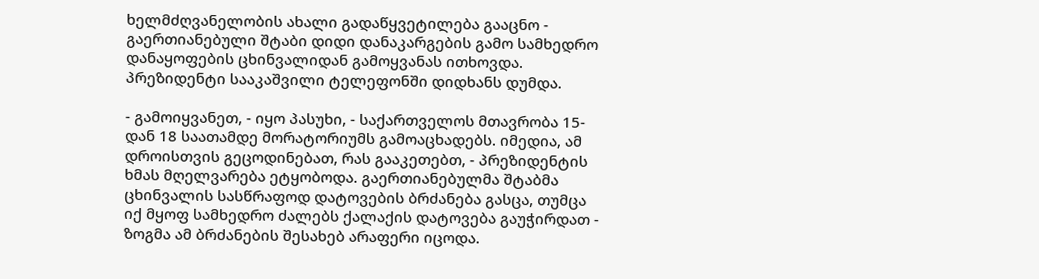ხელმძღვანელობის ახალი გადაწყვეტილება გააცნო - გაერთიანებული შტაბი დიდი დანაკარგების გამო სამხედრო დანაყოფების ცხინვალიდან გამოყვანას ითხოვდა. პრეზიდენტი სააკაშვილი ტელეფონში დიდხანს დუმდა.

- გამოიყვანეთ, - იყო პასუხი, - საქართველოს მთავრობა 15-დან 18 საათამდე მორატორიუმს გამოაცხადებს. იმედია, ამ დროისთვის გეცოდინებათ, რას გააკეთებთ, - პრეზიდენტის ხმას მღელვარება ეტყობოდა. გაერთიანებულმა შტაბმა ცხინვალის სასწრაფოდ დატოვების ბრძანება გასცა, თუმცა იქ მყოფ სამხედრო ძალებს ქალაქის დატოვება გაუჭირდათ - ზოგმა ამ ბრძანების შესახებ არაფერი იცოდა.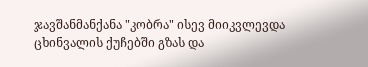ჯავშანმანქანა "კობრა" ისევ მიიკვლევდა ცხინვალის ქუჩებში გზას და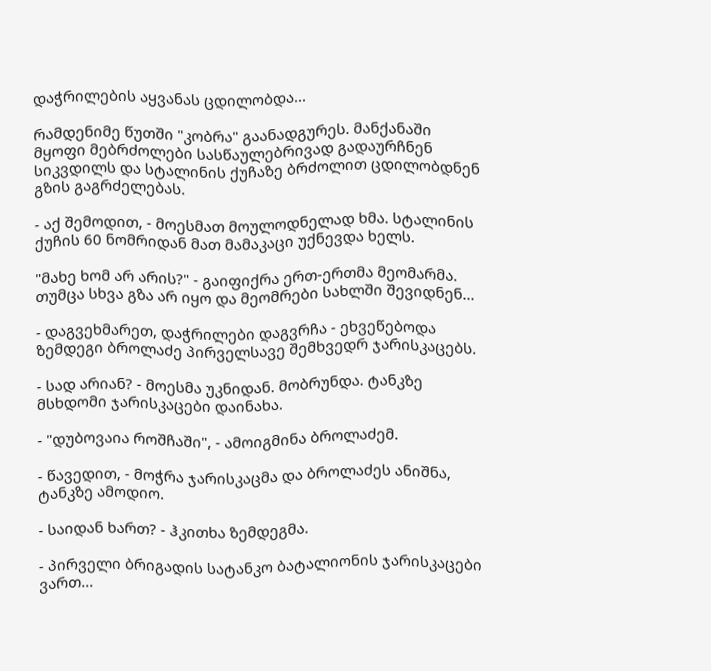დაჭრილების აყვანას ცდილობდა...

რამდენიმე წუთში "კობრა" გაანადგურეს. მანქანაში მყოფი მებრძოლები სასწაულებრივად გადაურჩნენ სიკვდილს და სტალინის ქუჩაზე ბრძოლით ცდილობდნენ გზის გაგრძელებას.

- აქ შემოდით, - მოესმათ მოულოდნელად ხმა. სტალინის ქუჩის 60 ნომრიდან მათ მამაკაცი უქნევდა ხელს.

"მახე ხომ არ არის?" - გაიფიქრა ერთ-ერთმა მეომარმა. თუმცა სხვა გზა არ იყო და მეომრები სახლში შევიდნენ...

- დაგვეხმარეთ, დაჭრილები დაგვრჩა - ეხვეწებოდა ზემდეგი ბროლაძე პირველსავე შემხვედრ ჯარისკაცებს.

- სად არიან? - მოესმა უკნიდან. მობრუნდა. ტანკზე მსხდომი ჯარისკაცები დაინახა.

- "დუბოვაია როშჩაში", - ამოიგმინა ბროლაძემ.

- წავედით, - მოჭრა ჯარისკაცმა და ბროლაძეს ანიშნა, ტანკზე ამოდიო.

- საიდან ხართ? - ჰკითხა ზემდეგმა.

- პირველი ბრიგადის სატანკო ბატალიონის ჯარისკაცები ვართ...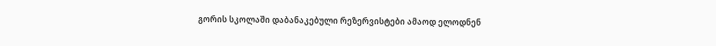გორის სკოლაში დაბანაკებული რეზერვისტები ამაოდ ელოდნენ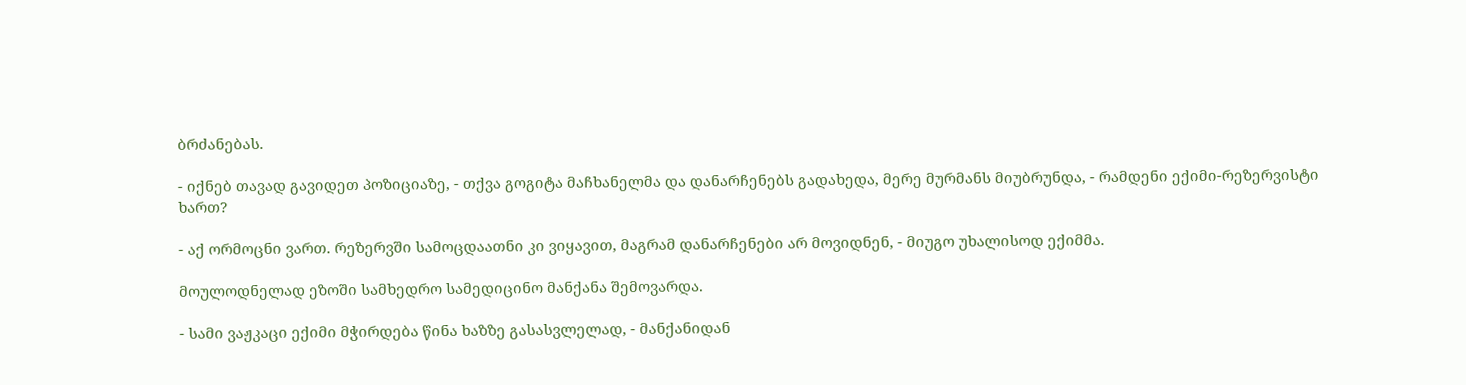ბრძანებას.

- იქნებ თავად გავიდეთ პოზიციაზე, - თქვა გოგიტა მაჩხანელმა და დანარჩენებს გადახედა, მერე მურმანს მიუბრუნდა, - რამდენი ექიმი-რეზერვისტი ხართ?

- აქ ორმოცნი ვართ. რეზერვში სამოცდაათნი კი ვიყავით, მაგრამ დანარჩენები არ მოვიდნენ, - მიუგო უხალისოდ ექიმმა.

მოულოდნელად ეზოში სამხედრო სამედიცინო მანქანა შემოვარდა.

- სამი ვაჟკაცი ექიმი მჭირდება წინა ხაზზე გასასვლელად, - მანქანიდან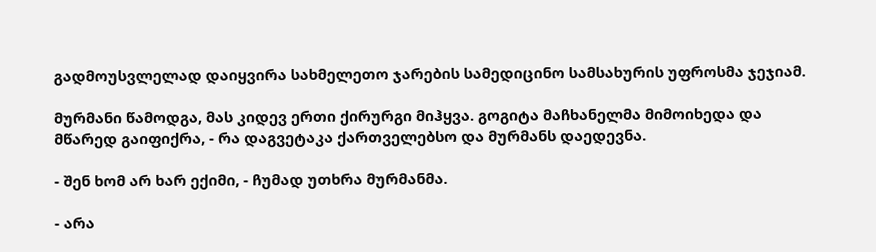გადმოუსვლელად დაიყვირა სახმელეთო ჯარების სამედიცინო სამსახურის უფროსმა ჯეჯიამ.

მურმანი წამოდგა, მას კიდევ ერთი ქირურგი მიჰყვა. გოგიტა მაჩხანელმა მიმოიხედა და მწარედ გაიფიქრა, - რა დაგვეტაკა ქართველებსო და მურმანს დაედევნა.

- შენ ხომ არ ხარ ექიმი, - ჩუმად უთხრა მურმანმა.

- არა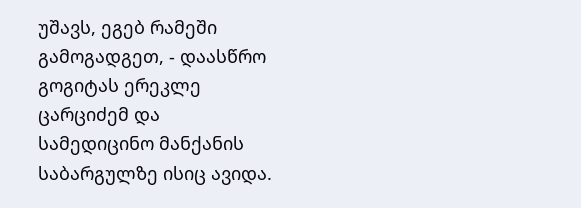უშავს, ეგებ რამეში გამოგადგეთ, - დაასწრო გოგიტას ერეკლე ცარციძემ და სამედიცინო მანქანის საბარგულზე ისიც ავიდა.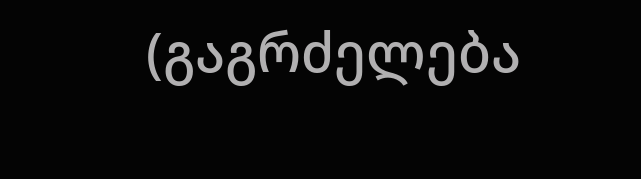(გაგრძელება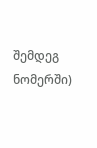შემდეგ ნომერში)